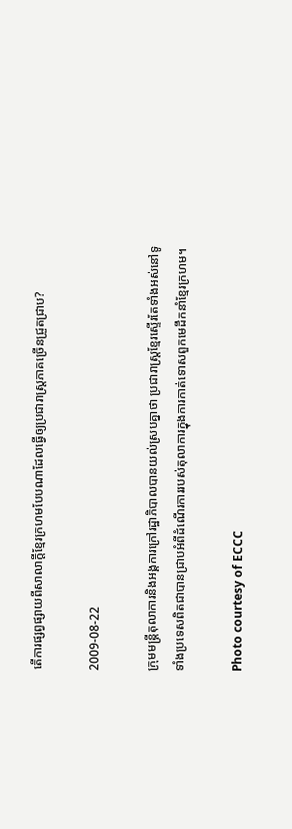តើការផ្សព្វផ្សាយពីសាលាក្តីខ្មែរក្រហមបែបណាដែលធ្វើឲ្យប្រជារាស្រ្តភាគច្រើនជ្រួតជ្រាប?

2009-08-22

ក្រុមមន្រ្តីតុលាការនិងអង្គការក្រៅរដ្ឋាភិបាលបានយល់ស្របគ្នាថា ប្រជារាស្រ្តខ្មែរស្ទើរតែទាំងអស់នៅទូទាំងប្រទេសពិតជាបានជ្រាបអំពីដំណើរការរបស់តុលាការក្នុងការកាត់ទោសពួកមេដឹកនាំខ្មែរក្រហម។

Photo courtesy of ECCC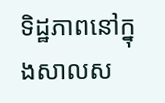ទិដ្ឋភាពនៅក្នុងសាលស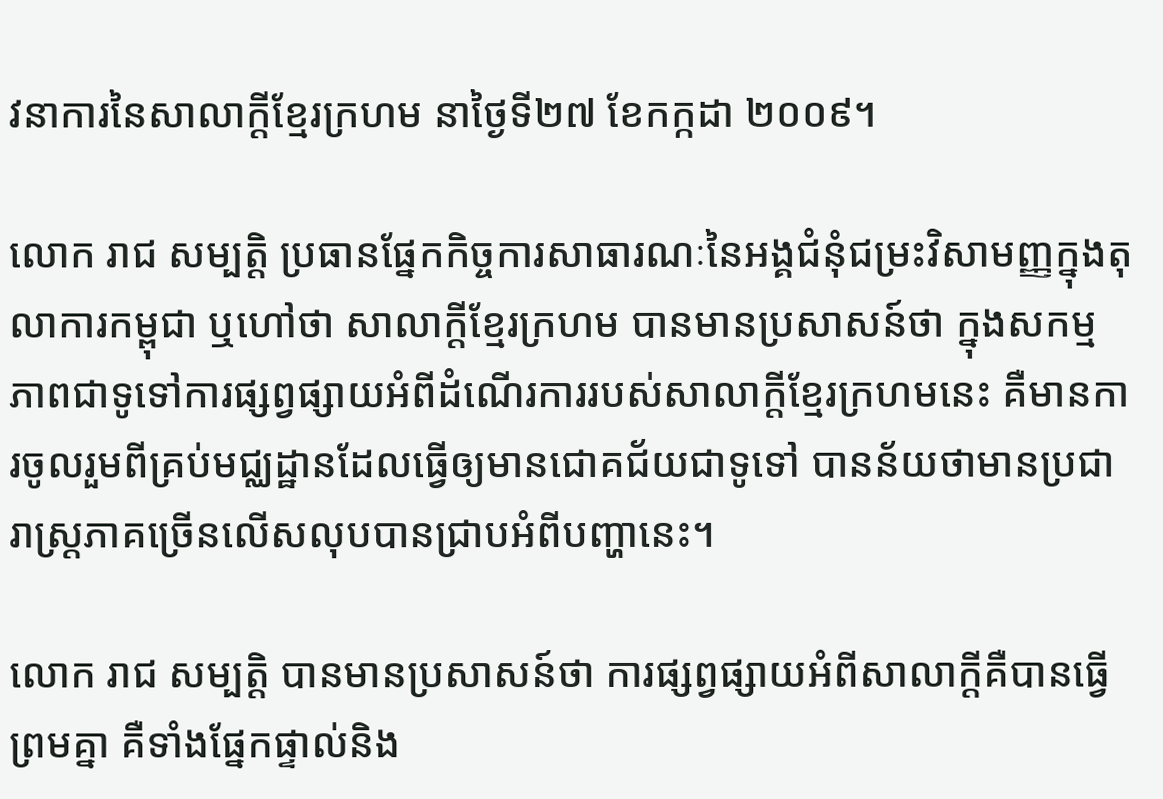វនាការនៃសាលាក្ដីខ្មែរក្រហម នាថ្ងៃទី២៧ ខែកក្កដា ២០០៩។

លោក រាជ សម្បត្តិ ប្រធានផ្នែកកិច្ចការសាធារណៈនៃអង្គជំនុំជម្រះវិសាមញ្ញក្នុងតុលាការកម្ពុជា ឬហៅថា សាលាក្តីខ្មែរក្រហម បានមានប្រសាសន៍ថា ក្នុងសកម្មភាពជាទូទៅការផ្សព្វផ្សាយអំពីដំណើរការរបស់សាលាក្តីខ្មែរក្រហមនេះ គឺមានការចូលរួមពីគ្រប់មជ្ឈដ្ឋានដែលធ្វើឲ្យមានជោគជ័យជាទូទៅ បានន័យថាមានប្រជារាស្រ្តភាគច្រើនលើសលុបបានជ្រាបអំពីបញ្ហានេះ។

លោក រាជ សម្បត្តិ បានមានប្រសាសន៍ថា ការផ្សព្វផ្សាយអំពីសាលាក្តីគឺបានធ្វើព្រមគ្នា គឺទាំងផ្នែកផ្ទាល់និង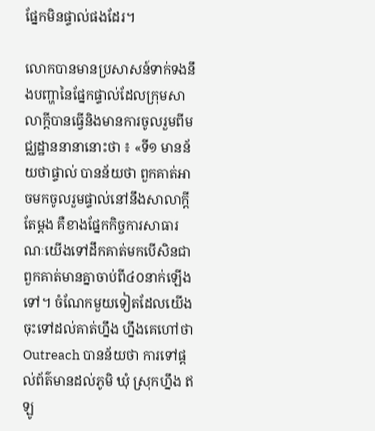ផ្នែកមិនផ្ទាល់ផងដែរ។

លោកបានមានប្រសាសន៍ទាក់ទងនឹងបញ្ហានៃផ្នែកផ្ទាល់ដែលក្រុមសាលាក្តីបានធ្វើនិងមានការចូលរួមពីមជ្ឈដ្ឋាននានានោះថា ៖ «ទី១ មានន័យថាផ្ទាល់ បានន័យថា ពួកគាត់អាចមកចូលរួមផ្ទាល់នៅនឹងសាលាក្ដីតែម្ដង គឺខាងផ្នែកកិច្ចការសាធារណៈយើងទៅដឹកគាត់មកបើសិនជាពួកគាត់មានគ្នាចាប់ពី៤០នាក់ឡើងទៅ។ ចំណែកមួយទៀតដែលយើងចុះទៅដល់គាត់ហ្នឹង ហ្នឹងគេហៅថា Outreach បានន័យថា ការទៅផ្ដល់ព័ត៌មានដល់ភូមិ ឃុំ ស្រុកហ្នឹង ឥឡូ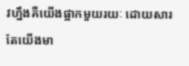វហ្នឹងគឺយើងផ្អាកមួយរយៈ ដោយសារតែយើងមា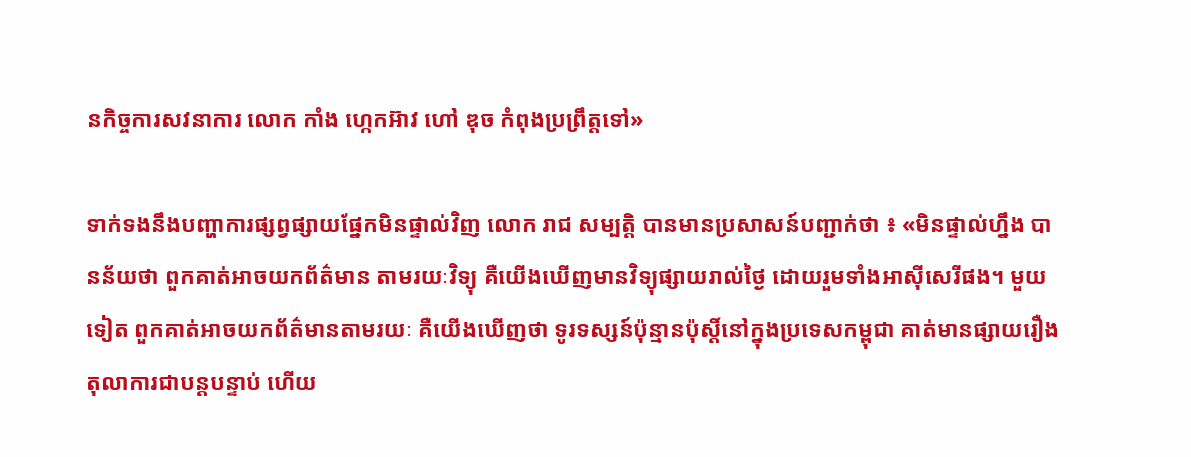នកិច្ចការសវនាការ លោក កាំង ហ្កេកអ៊ាវ ហៅ ឌុច កំពុងប្រព្រឹត្តទៅ»

ទាក់ទងនឹងបញ្ហាការផ្សព្វផ្សាយផ្នែកមិនផ្ទាល់វិញ លោក រាជ សម្បត្តិ បានមានប្រសាសន៍បញ្ជាក់ថា ៖ «មិនផ្ទាល់ហ្នឹង បានន័យថា ពួកគាត់អាចយកព័ត៌មាន តាមរយៈវិទ្យុ គឺយើងឃើញមានវិទ្យុផ្សាយរាល់ថ្ងៃ ដោយរួមទាំងអាស៊ីសេរីផង។ មួយទៀត ពួកគាត់អាចយកព័ត៌មានតាមរយៈ គឺយើងឃើញថា ទូរទស្សន៍ប៉ុន្មានប៉ុស្តិ៍នៅក្នុងប្រទេសកម្ពុជា គាត់មានផ្សាយរឿងតុលាការជាបន្តបន្ទាប់ ហើយ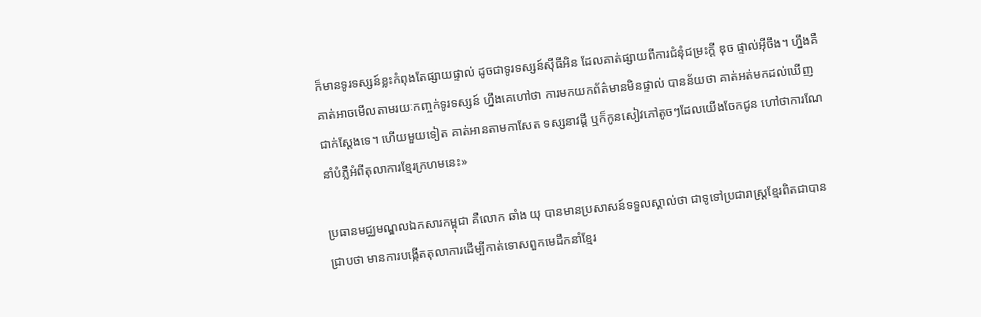ក៏មានទូរទស្សន៍ខ្លះកំពុងតែផ្សាយផ្ទាល់ ដូចជាទូរទស្សន៍ស៊ីធីអិន ដែលគាត់ផ្សាយពីការជំនុំជម្រះក្ដី ឌុច ផ្ទាល់អ៊ីចឹង។ ហ្នឹងគឺគាត់អាចមើលតាមរយៈកញ្ចក់ទូរទស្សន៍ ហ្នឹងគេហៅថា ការមកយកព័ត៌មានមិនផ្ទាល់ បានន័យថា គាត់អត់មកដល់ឃើញជាក់ស្ដែងទេ។ ហើយមួយទៀត គាត់អានតាមកាសែត ទស្សនាវដ្ដី ឬក៏កូនសៀវភៅតូចៗដែលយើងចែកជូន ហៅថាការណែនាំបំភ្លឺអំពីតុលាការខ្មែរក្រហមនេះ»

ប្រធានមជ្ឈមណ្ឌលឯកសារកម្ពុជា គឺលោក ឆាំង យុ បានមានប្រសាសន៍ទទួលស្គាល់ថា ជាទូទៅប្រជារាស្រ្តខ្មែរពិតជាបានជ្រាបថា មានការបង្កើតតុលាការដើម្បីកាត់ទោសពួកមេដឹកនាំខ្មែរ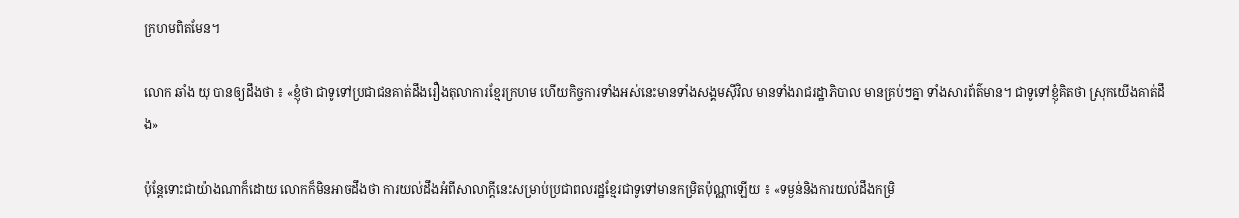ក្រហមពិតមែន។

លោក ឆាំង យុ បានឲ្យដឹងថា ៖ «ខ្ញុំថា ជាទូទៅប្រជាជនគាត់ដឹងរឿងតុលាការខ្មែរក្រហម ហើយកិច្ចការទាំងអស់នេះមានទាំងសង្គមស៊ីវិល មានទាំងរាជរដ្ឋាភិបាល មានគ្រប់ៗគ្នា ទាំងសារព័ត៌មាន។ ជាទូទៅខ្ញុំគិតថា ស្រុកយើងគាត់ដឹង»

ប៉ុន្តែទោះជាយ៉ាងណាក៏ដោយ លោកក៏មិនអាចដឹងថា ការយល់ដឹងអំពីសាលាក្តីនេះសម្រាប់ប្រជាពលរដ្ឋខ្មែរជាទូទៅមានកម្រិតប៉ុណ្ណាឡើយ ៖ «ទម្ងន់និងការយល់ដឹងកម្រិ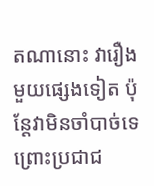តណានោះ វារឿងមួយផ្សេងទៀត ប៉ុន្តែវាមិនចាំបាច់ទេ ព្រោះប្រជាជ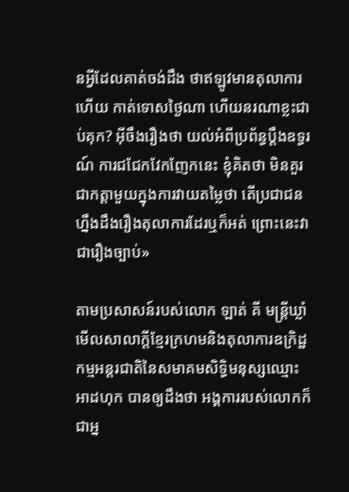នអ្វីដែលគាត់ចង់ដឹង ថាឥឡូវមានតុលាការហើយ កាត់ទោសថ្ងៃណា ហើយនរណាខ្លះជាប់គុក? អ៊ីចឹងរឿងថា យល់អំពីប្រព័ន្ធប្ដឹងឧទ្ធរណ៍ ការជជែកវែកញែកនេះ ខ្ញុំគិតថា មិនគួរជាកត្តាមួយក្នុងការវាយតម្លៃថា តើប្រជាជនហ្នឹងដឹងរឿងតុលាការដែរឬក៏អត់ ព្រោះនេះវាជារឿងច្បាប់»

តាមប្រសាសន៍របស់លោក ឡាត់ គី មន្រ្តីឃ្លាំមើលសាលាក្តីខ្មែរក្រហមនិងតុលាការឧក្រិដ្ឋកម្មអន្តរជាតិនៃសមាគមសិទ្ធិមនុស្សឈ្មោះ អាដហុក បានឲ្យដឹងថា អង្គការរបស់លោកក៏ជាអ្ន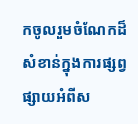កចូលរួមចំណែកដ៏សំខាន់ក្នុងការផ្សព្វផ្សាយអំពីស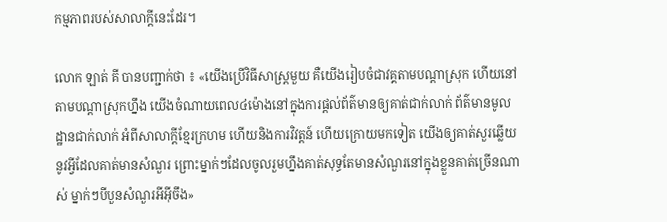កម្មភាពរបស់សាលាក្តីនេះដែរ។

លោក ឡាត់ គី បានបញ្ជាក់ថា ៖ «យើងប្រើវិធីសាស្រ្ដមួយ គឺយើងរៀបចំជាវគ្គតាមបណ្ដាស្រុក ហើយនៅតាមបណ្ដាស្រុកហ្នឹង យើងចំណាយពេល៤ម៉ោងនៅក្នុងការផ្ដល់ព័ត៌មានឲ្យគាត់ជាក់លាក់ ព័ត៌មានមូលដ្ឋានជាក់លាក់ អំពីសាលាក្ដីខ្មែរក្រហម ហើយនិងការវិវត្តន៍ ហើយក្រោយមកទៀត យើងឲ្យគាត់សួរឆ្លើយនូវអ្វីដែលគាត់មានសំណួរ ព្រោះម្នាក់ៗដែលចូលរួមហ្នឹងគាត់សុទ្ធតែមានសំណួរនៅក្នុងខ្លួនគាត់ច្រើនណាស់ ម្នាក់ៗបីបួនសំណួរអីអ៊ីចឹង»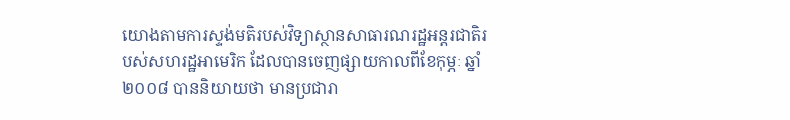យោងតាមការស្ទង់មតិរបស់វិទ្យាស្ថានសាធារណរដ្ឋអន្តរជាតិរបស់សហរដ្ឋអាមេរិក ដែលបានចេញផ្សាយកាលពីខែកុម្ភៈ ឆ្នាំ២០០៨ បាននិយាយថា មានប្រជារា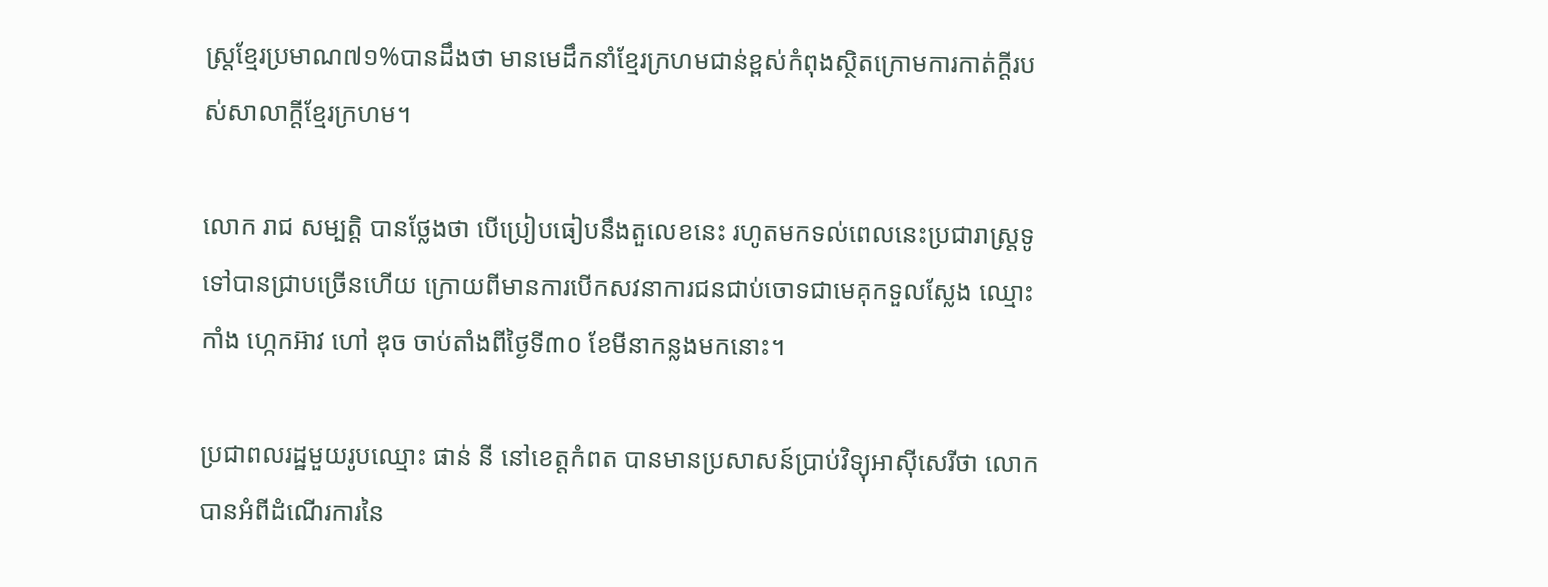ស្រ្តខ្មែរប្រមាណ៧១%បានដឹងថា មានមេដឹកនាំខ្មែរក្រហមជាន់ខ្ពស់កំពុងស្ថិតក្រោមការកាត់ក្តីរបស់សាលាក្តីខ្មែរក្រហម។

លោក រាជ សម្បត្តិ បានថ្លែងថា បើប្រៀបធៀបនឹងតួលេខនេះ រហូតមកទល់ពេលនេះប្រជារាស្រ្តទូទៅបានជ្រាបច្រើនហើយ ក្រោយពីមានការបើកសវនាការជនជាប់ចោទជាមេគុកទួលស្លែង ឈ្មោះ កាំង ហ្កេកអ៊ាវ ហៅ ឌុច ចាប់តាំងពីថ្ងៃទី៣០ ខែមីនាកន្លងមកនោះ។

ប្រជាពលរដ្ឋមួយរូបឈ្មោះ ផាន់ នី នៅខេត្តកំពត បានមានប្រសាសន៍ប្រាប់វិទ្យុអាស៊ីសេរីថា លោកបានអំពីដំណើរការនៃ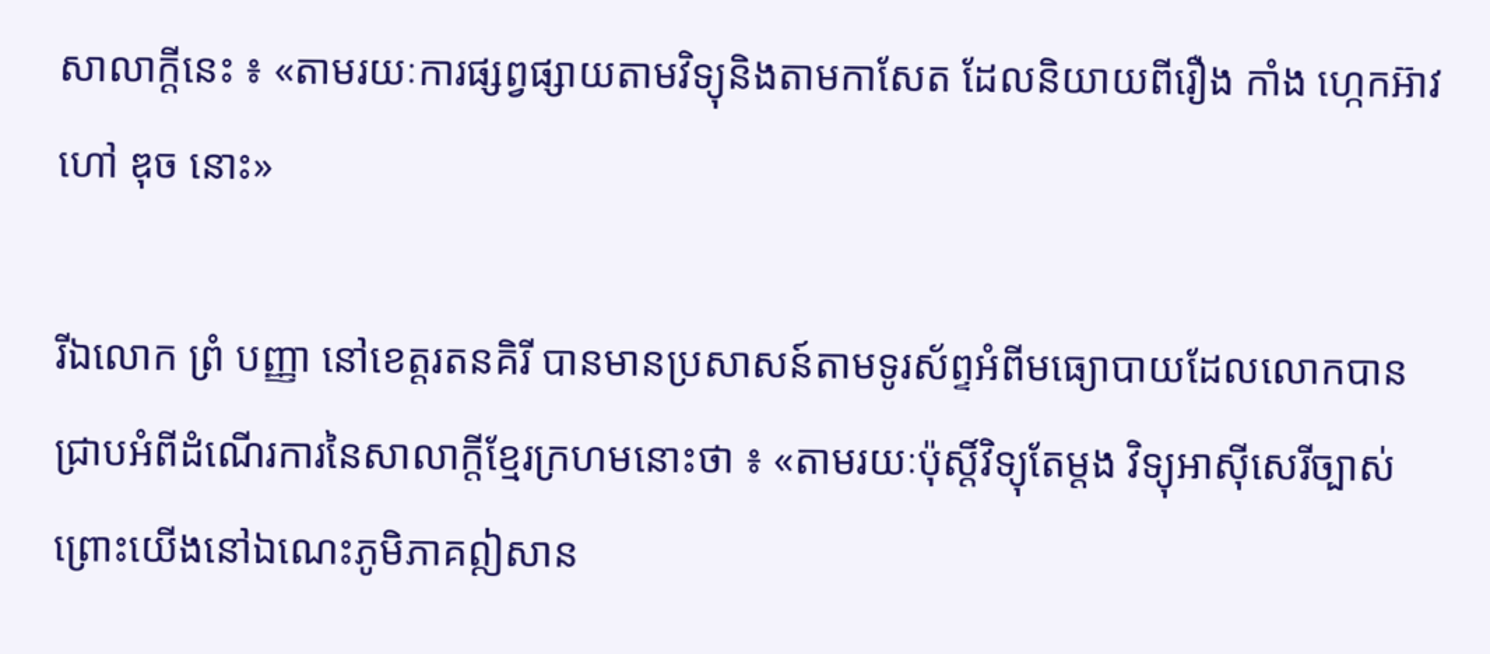សាលាក្តីនេះ ៖ «តាមរយៈការផ្សព្វផ្សាយតាមវិទ្យុនិងតាមកាសែត ដែលនិយាយពីរឿង កាំង ហ្កេកអ៊ាវ ហៅ ឌុច នោះ»

រីឯលោក ព្រំ បញ្ញា នៅខេត្តរតនគិរី បានមានប្រសាសន៍តាមទូរស័ព្ទអំពីមធ្យោបាយដែលលោកបានជ្រាបអំពីដំណើរការនៃសាលាក្តីខ្មែរក្រហមនោះថា ៖ «តាមរយៈប៉ុស្តិ៍វិទ្យុតែម្ដង វិទ្យុអាស៊ីសេរីច្បាស់ ព្រោះយើងនៅឯណេះភូមិភាគឦសាន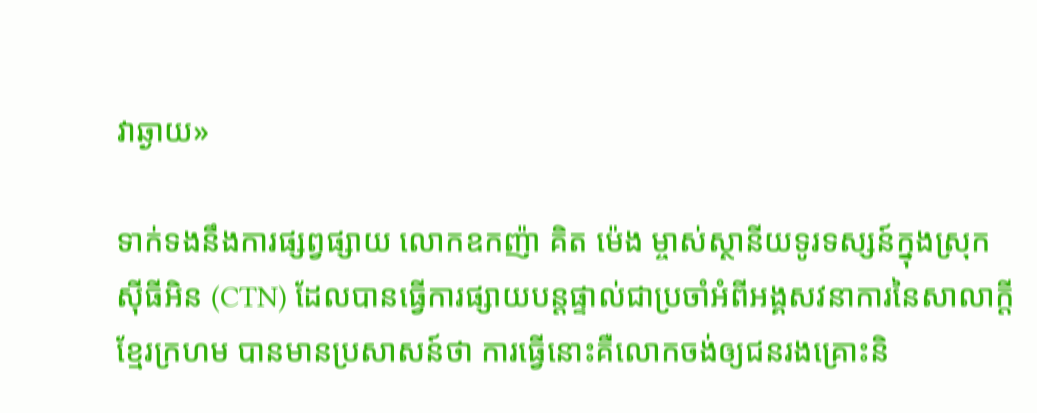វាឆ្ងាយ»

ទាក់ទងនឹងការផ្សព្វផ្សាយ លោកឧកញ៉ា គិត ម៉េង ម្ចាស់ស្ថានីយទូរទស្សន៍ក្នុងស្រុកស៊ីធីអិន (CTN) ដែលបានធ្វើការផ្សាយបន្តផ្ទាល់ជាប្រចាំអំពីអង្គសវនាការនៃសាលាក្តីខ្មែរក្រហម បានមានប្រសាសន៍ថា ការធ្វើនោះគឺលោកចង់ឲ្យជនរងគ្រោះនិ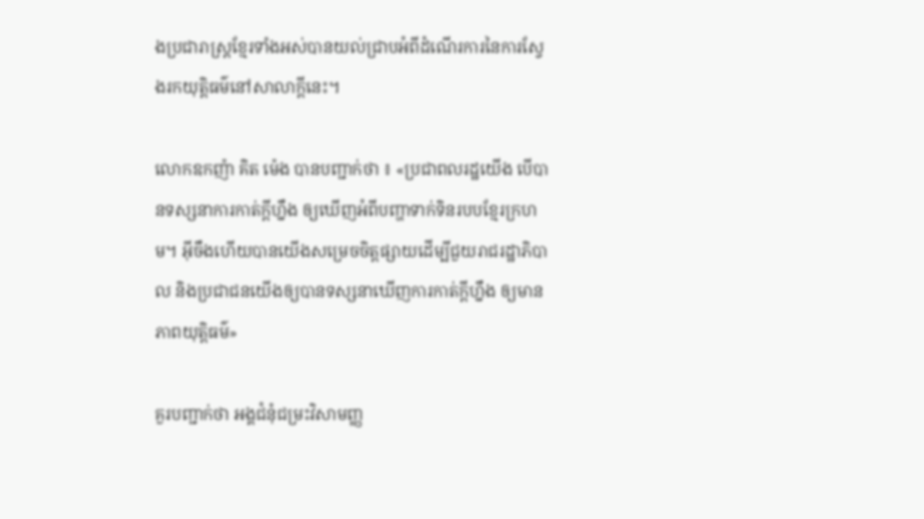ងប្រជារាស្រ្តខ្មែរទាំងអស់បានយល់ជ្រាបអំពីដំណើរការនៃការស្វែងរកយុត្តិធម៌នៅសាលាក្ដីនេះ។

លោកឧកញ៉ា គិត ម៉េង បានបញ្ជាក់ថា ៖ «ប្រជាពលរដ្ឋយើង បើបានទស្សនាការកាត់ក្ដីហ្នឹង ឲ្យឃើញអំពីបញ្ហាទាក់ទិនរបបខ្មែរក្រហម។ អ៊ីចឹងហើយបានយើងសម្រេចចិត្តផ្សាយដើម្បីជួយរាជរដ្ឋាភិបាល និងប្រជាជនយើងឲ្យបានទស្សនាឃើញការកាត់ក្ដីហ្នឹង ឲ្យមានភាពយុត្តិធម៌»

គួរបញ្ជាក់ថា អង្គជំនុំជម្រះវិសាមញ្ញ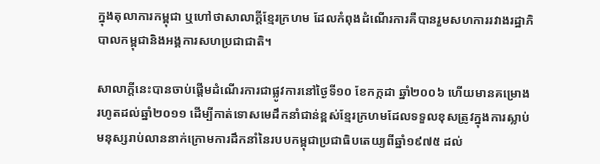ក្នុងតុលាការកម្ពុជា ឬហៅថាសាលាក្តីខ្មែរក្រហម ដែលកំពុងដំណើរការគឺបានរួមសហការរវាងរដ្ឋាភិបាលកម្ពុជានិងអង្គការសហប្រជាជាតិ។

សាលាក្តីនេះបានចាប់ផ្តើមដំណើរការជាផ្លូវការនៅថ្ងៃទី១០ ខែកក្កដា ឆ្នាំ២០០៦ ហើយមានគម្រោងរហូតដល់ឆ្នាំ២០១១ ដើម្បីកាត់ទោសមេដឹកនាំជាន់ខ្ពស់ខ្មែរក្រហមដែលទទួលខុសត្រូវក្នុងការស្លាប់មនុស្សរាប់លាននាក់ក្រោមការដឹកនាំនៃរបបកម្ពុជាប្រជាធិបតេយ្យពីឆ្នាំ១៩៧៥ ដល់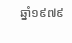ឆ្នាំ១៩៧៩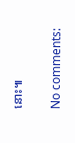នោះ៕

No comments: